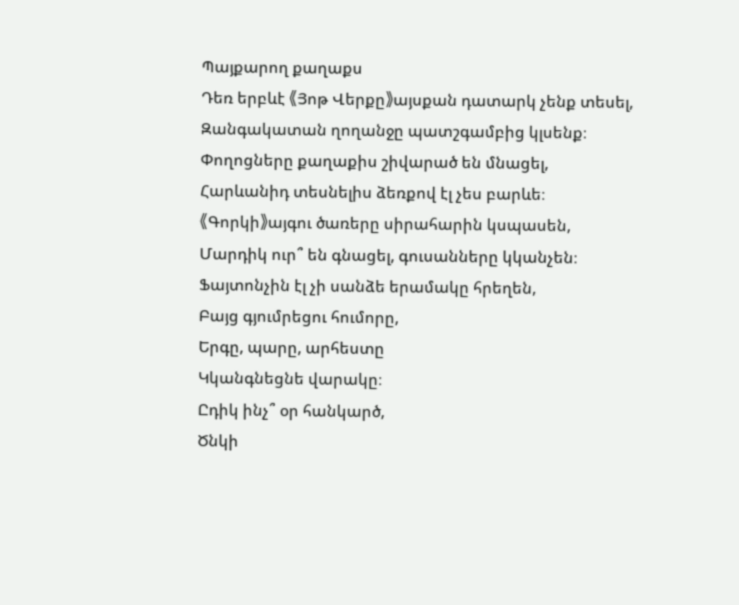Պայքարող քաղաքս
Դեռ երբևէ 《Յոթ Վերքը》այսքան դատարկ չենք տեսել,
Զանգակատան ղողանջը պատշգամբից կլսենք։
Փողոցները քաղաքիս շիվարած են մնացել,
Հարևանիդ տեսնելիս ձեռքով էլ չես բարևե։
《Գորկի》այգու ծառերը սիրահարին կսպասեն,
Մարդիկ ուր՞ են գնացել, գուսանները կկանչեն։
Ֆայտոնչին էլ չի սանձե երամակը հրեղեն,
Բայց գյումրեցու հումորը,
Երգը, պարը, արհեստը
Կկանգնեցնե վարակը։
Ըդիկ ինչ՞ օր հանկարծ,
Ծնկի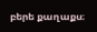բերե քաղաքս։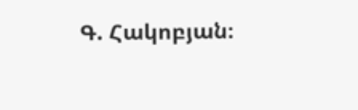Գ. Հակոբյան։